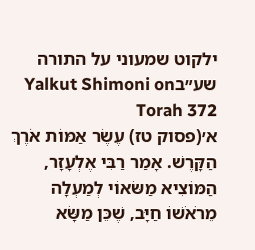ילקוט שמעוני על התורה שע״בYalkut Shimoni on Torah 372
א׳(פסוק טז) עֶשֶׂר אַמּוֹת אֹרֶךְ הַקָּרֶשׁ. אָמַר רַבִּי אֶלְעָזָר, הַמּוֹצִיא מַשּׂאוֹי לְמַעְלָה מֵרֹאֹשׁוֹ חַיָּב, שֶׁכֵּן מַשָּׂא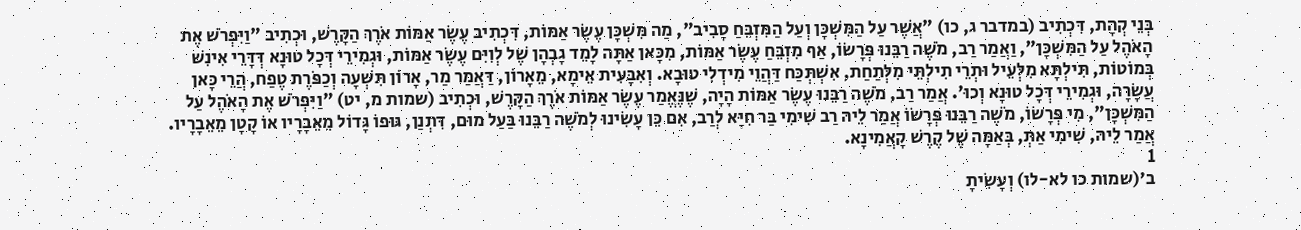בְּנֵי קְהָת, דִּכְתִיב (במדבר ג, כו) "אֲשֶׁר עַל הַמִּשְׁכָּן וְעַל הַמִּזְבֵּחַ סָבִיב", מַה מִּשְׁכָּן עֶשֶׂר אַמּוֹת, דִּכְתִיב עֶשֶׂר אַמּוֹת אֹרֶךְ הַקָּרֶשׁ, וּכְתִיב "וַיִּפְרֹשׁ אֶת הָאֹהֶל עַל הַמִּשְׁכָּן", וַאֲמַר רַב, מֹשֶׁה רַבֵּנוּ פְּרָשׂוֹ, אַף מִזְבֵּחַ עֶשֶׂר אַמּוֹת, מִכָּאן אַתָּה לָמֵד גָבְהָן שֶׁל לְוִיִּם עֶשֶׂר אַמּוֹת, וּגְמִירֵי דְּכָל טוּנָא דְּדָּרֵי אִינִשׁ בְּמוֹטוֹת, תִּילְתָּא מִלְּעֵיל וּתְרֵי תִילְתֵּי מִלְּתַחַת, אִשְׁתְּכַּח דַּהֲוֵי מִידְלִי טוּבָא. וְאִבָּעִית אֵימָא, מֵאָרוֹן, דַּאֲמַר מַר, אָרוֹן תִּשְׁעָה וְכַפֹּרֶת טֶפַח, הֲרֵי כָּאן עֲשָׂרָה, וּגְמִירֵי דְּכָל טוּנָא וְכוּ'. אֲמַר רַב, מֹשֶׁה רַבֵּנוּ עֶשֶׂר אַמּוֹת הָיָה, שֶׁנֶּאֱמַר עֶשֶׂר אַמּוֹת אֹרֶךְ הַקָּרֶשׁ, וּכְתִיב (שמות מ, יט) "וַיִּפְרֹשׁ אֶת הָאֹהֶל עַל הַמִּשְׁכָּן", מִי פְּרָשׂוֹ, מֹשֶׁה רַבֵּנוּ פְּרָשׂוֹ אֲמַר לֵיהּ רַב שִׁימִי בַּר חִיָּא לְרַב, אִם כֵּן עָשִׂינוּ לְמֹשֶׁה רַבֵּנוּ בַּעַל מוּם, דִּתְנַן, גּוּפוֹ גָּדוֹל מֵאֵבָרָיו אוֹ קָטָן מֵאֵבָרָיו. אֲמַר לֵיהּ, שִׁימִי אַתְּ, בְּאַמָּה שֶׁל קֶרֶשׁ קָאֲמִינָא.
1
ב׳(שמות כו לא-לו) וְעָשִׂיתָ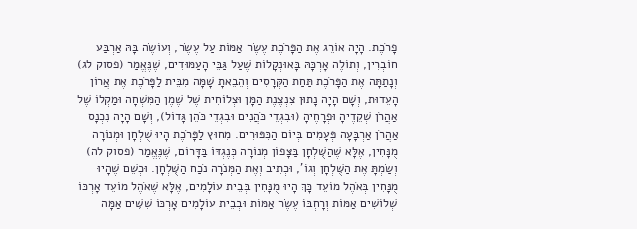פָרֹכֶת. הָיָה אוֹרֵג אֶת הַפָּרֹכֶת עֶשֶׂר אַמּוֹת עַל עֶשֶׂר, וְעוֹשֶׂה בָּהּ אַרְבַּע חוֹבְרִין, וְתוֹלֶה אָרְכָּהּ בָּאוּנְקָלוֹת שֶׁעַל גַּבֵּי הָעַמּוּדִים, שֶׁנֶּאֱמַר (פסוק לג) וְנָתַתָּה אֶת הַפָּרֹכֶת תַּחַת הַקְּרָסִים וְהֵבֵאתָ שָׁמָּה מִבֵּית לַפָּרֹכֶת אֶת אֲרוֹן הָעֵדוּת, וְשָׁם הָיָה נָתוּן צִנְצֶנֶת הַמָּן וּצְלוֹחִית שֶׁל שֶׁמֶן הַמִּשְׁחָה וּמַקְלוֹ שֶׁל אַהֲרֹן שְׁקֵדֶיהָ וּפְרָחֶיהָ (וּבִגְדֵי כֹּהֲנִים וּבִגְדֵי כֹּהֵן גָּדוֹל), וְשָׁם הָיָה נִכְנָס אַהֲרֹן אַרְבָּעָה פְּעָמִים בְּיוֹם הַכִּפּוּרִים. מִחוּץ לַפָּרֹכֶת הָיוּ שֻׁלְחָן וּמְנוֹרָה מֻנָּחִין, אֶלָּא שֶׁהַשֻּׁלְחָן בַּצָּפוֹן מְנוֹרָה כְּנֶגְדּוֹ בַּדָּרוֹם, שֶׁנֶּאֱמַר (פסוק לה) וְשַׂמְתָּ אֶת הַשֻּׁלְחָן וְגוֹ', וּכְתִיב וְאֶת הַמְּנֹרָה נֹכַח הַשֻּׁלְחָן. וּכְשֵׁם שֶׁהָיוּ מֻנָּחִין בְּאֹהֶל מוֹעֵד כָּךְ הָיוּ מֻנָּחִין בְּבֵית עוֹלָמִים, אֶלָּא שֶׁאֹהֶל מוֹעֵד אָרְכּוֹ שְׁלוֹשִׁים אַמּוֹת וְרָחְבּוֹ עֶשֶׂר אַמּוֹת וּבְבֵית עוֹלָמִים אָרְכּוֹ שִׁשִּׁים אַמָּה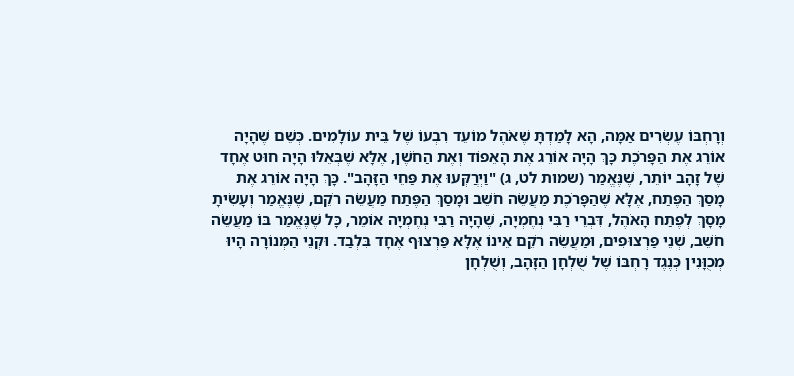וְרָחְבּוֹ עֶשְׂרִים אַמָּה, הָא לָמַדְתָּ שֶׁאֹהֶל מוֹעֵד רִבְעוֹ שֶׁל בֵּית עוֹלָמִים. כְּשֵׁם שֶׁהָיָה אוֹרֵג אֶת הַפָּרֹכֶת כָּךְ הָיָה אוֹרֵג אֶת הָאֵפוֹד וְאֶת הַחֹשֶׁן, אֶלָּא שֶׁבְּאֵלּוּ הָיָה חוּט אֶחָד שֶׁל זָהָב יוֹתֵר, שֶׁנֶּאֱמַר (שמות לט, ג) "וַיְרֲקְּעוּ אֶת פַּחֵי הַזָּהָב". כָּךְ הָיָה אוֹרֵג אֶת מָסַךְ הַפֶּתַח, אֶלָּא שֶׁהַפָּרֹכֶת מַעֲשֵׂה חֹשֵׁב וּמָסַךְ הַפֶּתַח מַעֲשֵׂה רֹקֵם, שֶׁנֶּאֱמַר וְעָשִׂיתָ מָסָךְ לְפֶתַח הָאֹהֶל, דִּבְרֵי רַבִּי נְחֶמְיָה, שֶׁהָיָה רַבִּי נְחֶמְיָה אוֹמֵר, כָּל שֶׁנֶּאֱמַר בּוֹ מַעֲשֵׂה חֹשֵׁב, שְׁנֵי פַּרְצוּפִים, וּמַעֲשֵׂה רֹקֵם אֵינוֹ אֶלָּא פַּרְצוּף אֶחָד בִּלְבַד. וּקְנֵי הַמְּנוֹרָה הָיוּ מְכֻוָּנִין כְּנֶגֶד רָחְבּוֹ שֶׁל שֻׁלְחָן הַזָּהָב, וְשֻׁלְחָן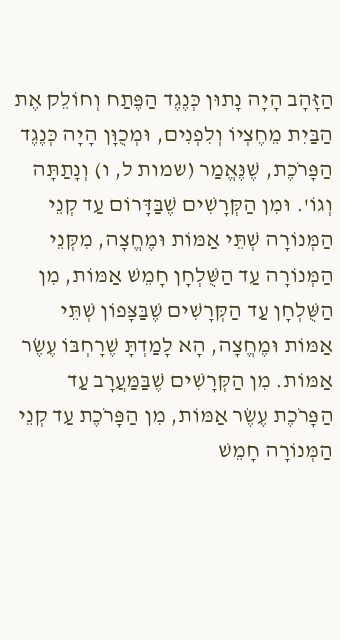הַזָּהָב הָיָה נָתוּן כְּנֶגֶד הַפֶּתַח וְחוֹלֵק אֶת הַבַּיִת מֵחֶצְיוֹ וְלִפְנִים, וּמְכֻוָּן הָיָה כְּנֶגֶד הַפָּרֹכֶת, שֶׁנֶּאֱמַר (שמות ל, ו) וְנָתַתָּה וְגוֹ'. וּמִן הַקְּרָשִׁים שֶׁבַּדָּרוֹם עַד קְנֵי הַמְּנוֹרָה שְׁתֵּי אַמּוֹת וּמֶחֱצָה, מִקְּנֵי הַמְּנוֹרָה עַד הַשֻּׁלְחָן חָמֵשׁ אַמּוֹת, מִן הַשֻּׁלְחָן עַד הַקְּרָשִׁים שֶׁבַּצָּפוֹן שְׁתֵּי אַמּוֹת וּמֶחֱצָה, הָא לָמַדְתָּ שֶׁרָחְבּוֹ עֶשֶׂר אַמּוֹת. מִן הַקְּרָשִׁים שֶׁבַּמַּעֲרָב עַד הַפָּרֹכֶת עֶשֶׂר אַמּוֹת, מִן הַפָּרֹכֶת עַד קְנֵי הַמְּנוֹרָה חָמֵשׁ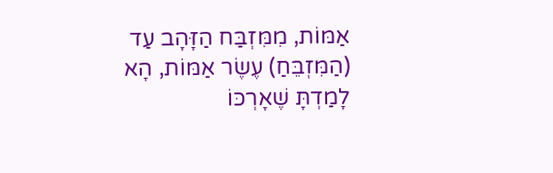אַמּוֹת, מִמִּזְבַּח הַזָּהָב עַד (הַמִּזְבֵּחַ) עֶשֶׂר אַמּוֹת, הָא לָמַדְתָּ שֶׁאָרְכּוֹ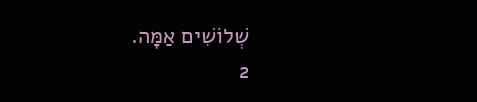שְׁלוֹשִׁים אַמָּה.
2